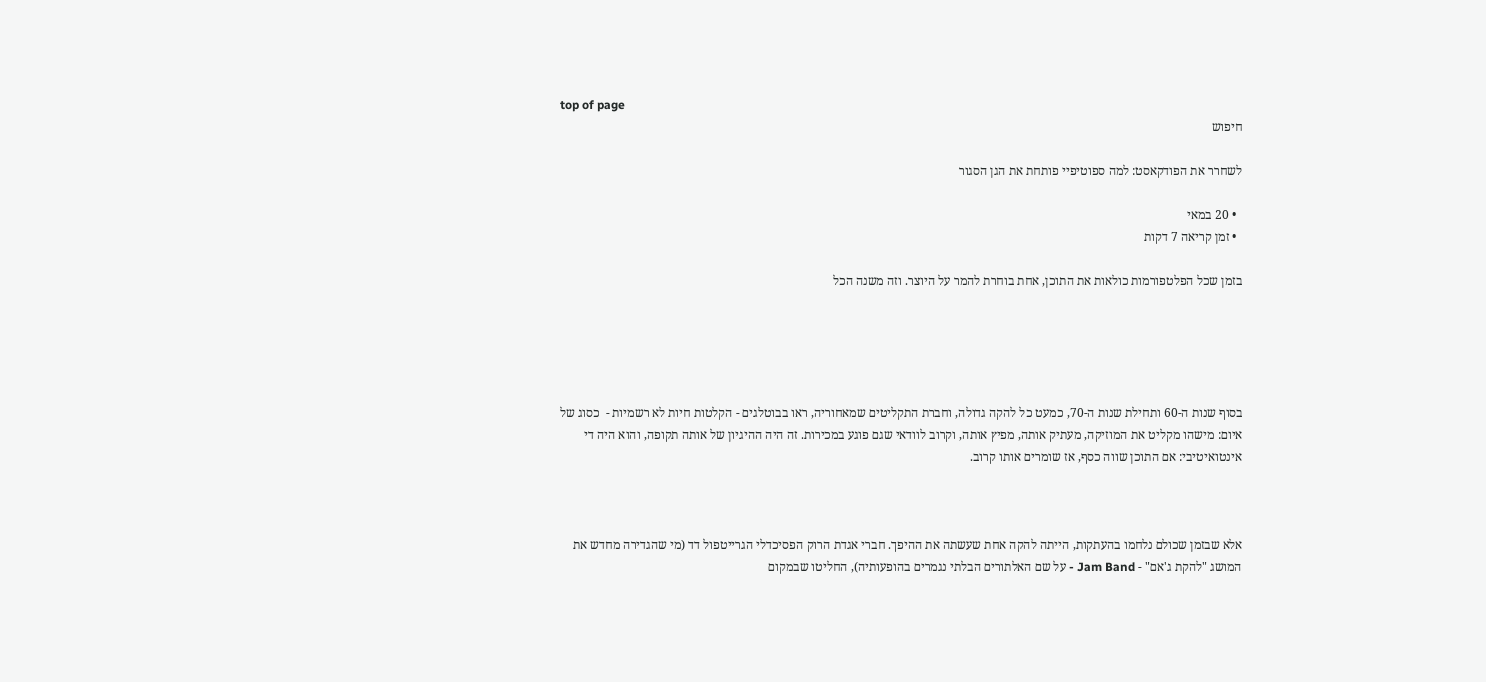top of page
חיפוש

לשחרר את הפודקאסט: למה ספוטיפיי פותחת את הגן הסגור

  • 20 במאי
  • זמן קריאה 7 דקות

בזמן שכל הפלטפורמות כולאות את התוכן, אחת בוחרת להמר על היוצר. וזה משנה הכל





בסוף שנות ה-60 ותחילת שנות ה-70, כמעט כל להקה גדולה, וחברת התקליטים שמאחוריה, ראו בבוטלגים - הקלטות חיות לא רשמיות -  כסוג של איום: מישהו מקליט את המוזיקה, מעתיק אותה, מפיץ אותה, וקרוב לוודאי שגם פוגע במכירות. זה היה ההיגיון של אותה תקופה, והוא היה די אינטואיטיבי: אם התוכן שווה כסף, אז שומרים אותו קרוב.



אלא שבזמן שכולם נלחמו בהעתקות, הייתה להקה אחת שעשתה את ההיפך. חברי אגדת הרוק הפסיכדלי הגרייטפול דד (מי שהגדירה מחדש את המושג "להקת ג'אם" - Jam Band - על שם האלתורים הבלתי נגמרים בהופעותיה), החליטו שבמקום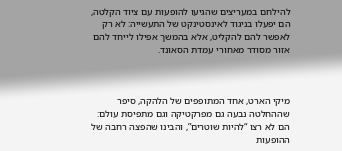להילחם במעריצים שהגיעו להופעות עם ציוד הקלטה, הם יפעלו בניגוד לאינסטינקט של התעשייה: לא רק לאפשר להם להקליט, אלא בהמשך אפילו לייחד להם אזור מסודר מאחורי עמדת הסאונד.



מיקי הארט, אחד המתופפים של הלהקה, סיפר שההחלטה נבעה גם מפרקטיקה וגם מתפיסת עולם: הם לא רצו “להיות שוטרים”, והבינו שהפצה רחבה של ההופעות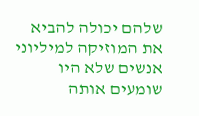שלהם יכולה להביא את המוזיקה למיליוני אנשים שלא היו שומעים אותה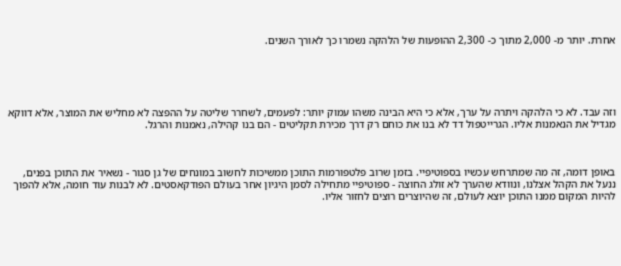אחרת. יותר מ- 2,000 מתוך כ- 2,300 ההופעות של הלהקה נשמרו כך לאורך השנים.





וזה עבד. לא כי הלהקה ויתרה על ערך, אלא כי היא הבינה משהו עמוק יותר: לפעמים, לשחרר שליטה על ההפצה לא מחליש את המוצר, אלא דווקא מגדיל את הנאמנות אליו. הגרייטפול דד לא בנו את כוחם רק דרך מכירת תקליטים - הם בנו קהילה, נאמנות והרגל.



באופן דומה, זה מה שמתרחש עכשיו בספוטיפיי. בזמן שרוב פלטפורמות התוכן ממשיכות לחשוב במונחים של גן סגור - נשאיר את התוכן בפנים, ננעל את הקהל אצלנו, ונוודא שהערך לא זולג החוצה - ספוטיפיי מתחילה לסמן היגיון אחר בעולם הפודקאסטים. לא לבנות עוד חומה, אלא להפוך להיות המקום ממנו התוכן יוצא לעולם, זה שהיוצרים רוצים לחזור אליו.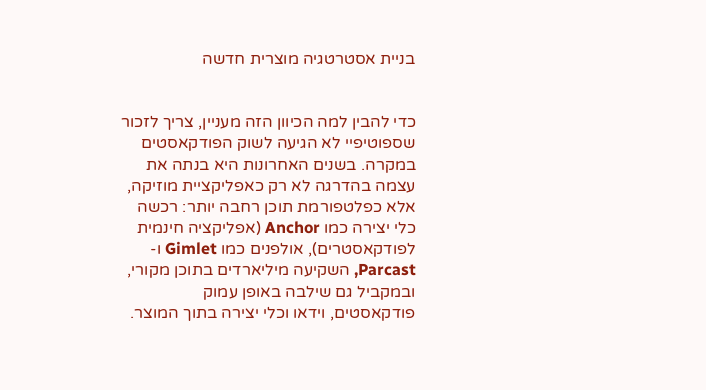בניית אסטרטגיה מוצרית חדשה


כדי להבין למה הכיוון הזה מעניין, צריך לזכור שספוטיפיי לא הגיעה לשוק הפודקאסטים במקרה. בשנים האחרונות היא בנתה את עצמה בהדרגה לא רק כאפליקציית מוזיקה, אלא כפלטפורמת תוכן רחבה יותר: רכשה כלי יצירה כמו Anchor (אפליקציה חינמית לפודקאסטרים), אולפנים כמו Gimlet ו- Parcast, השקיעה מיליארדים בתוכן מקורי, ובמקביל גם שילבה באופן עמוק פודקאסטים, וידאו וכלי יצירה בתוך המוצר.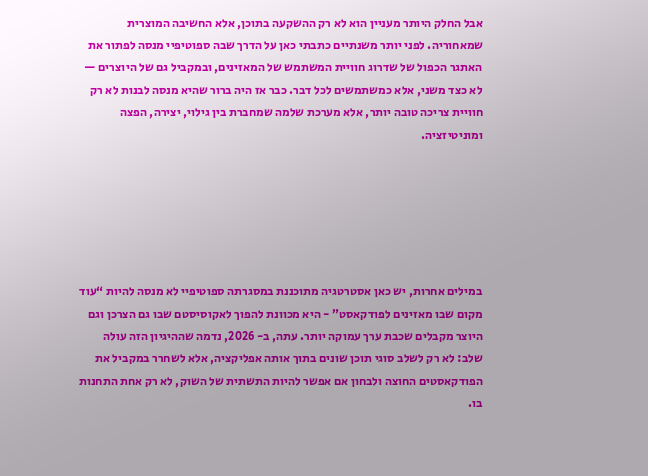אבל החלק היותר מעניין הוא לא רק ההשקעה בתוכן, אלא החשיבה המוצרית שמאחוריה. לפני יותר משנתיים כתבתי כאן על הדרך שבה ספוטיפיי מנסה לפתור את האתגר הכפול של שדרוג חוויית המשתמש של המאזינים, ובמקביל גם של היוצרים — לא כצד משני, אלא כמשתמשים לכל דבר. כבר אז היה ברור שהיא מנסה לבנות לא רק חוויית צריכה טובה יותר, אלא מערכת שלמה שמחברת בין גילוי, יצירה, הפצה ומוניטיזציה.






במילים אחרות, יש כאן אסטרטגיה מתוכננת במסגרתה ספוטיפיי לא מנסה להיות “עוד מקום שבו מאזינים לפודקאסט” - היא מכוונת להפוך לאקוסיסטם שבו גם הצרכן וגם היוצר מקבלים שכבת ערך עמוקה יותר. עתה, ב- 2026, נדמה שההיגיון הזה עולה שלב: לא רק לשלב סוגי תוכן שונים בתוך אותה אפליקציה, אלא לשחרר במקביל את הפודקאסטים החוצה ולבחון אם אפשר להיות התשתית של השוק, לא רק אחת התחנות בו.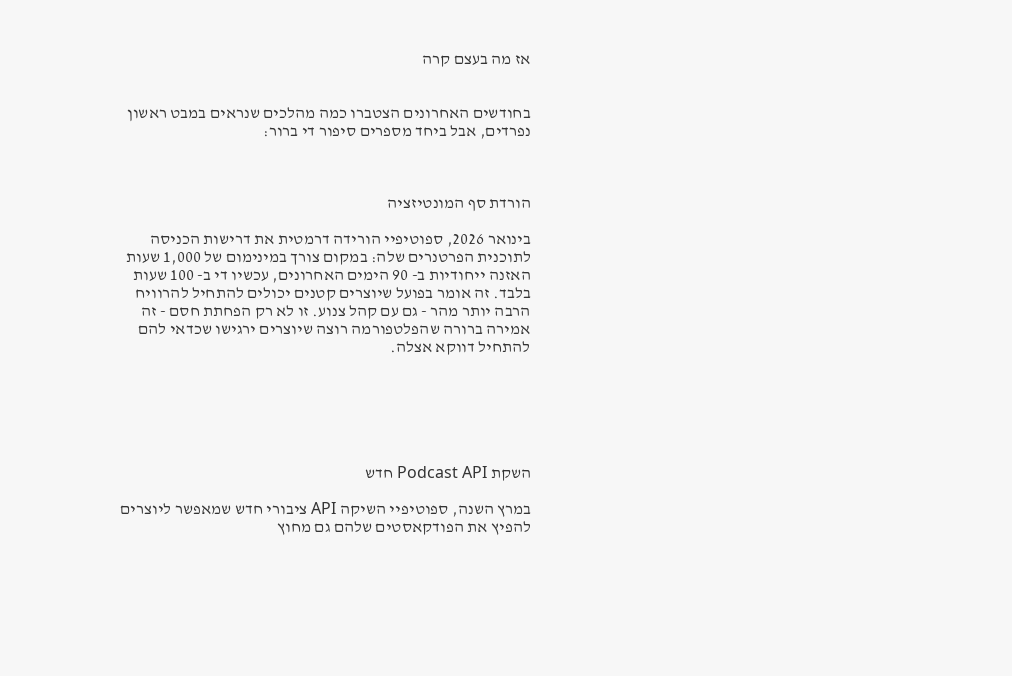אז מה בעצם קרה


בחודשים האחרונים הצטברו כמה מהלכים שנראים במבט ראשון נפרדים, אבל ביחד מספרים סיפור די ברור:



הורדת סף המונטיזציה

בינואר 2026, ספוטיפיי הורידה דרמטית את דרישות הכניסה לתוכנית הפרטנרים שלה: במקום צורך במינימום של 1,000 שעות האזנה ייחודיות ב- 90 הימים האחרונים, עכשיו די ב- 100 שעות בלבד. זה אומר בפועל שיוצרים קטנים יכולים להתחיל להרוויח הרבה יותר מהר - גם עם קהל צנוע. זו לא רק הפחתת חסם - זה אמירה ברורה שהפלטפורמה רוצה שיוצרים ירגישו שכדאי להם להתחיל דווקא אצלה.






השקת Podcast API חדש

במרץ השנה, ספוטיפיי השיקה API ציבורי חדש שמאפשר ליוצרים להפיץ את הפודקאסטים שלהם גם מחוץ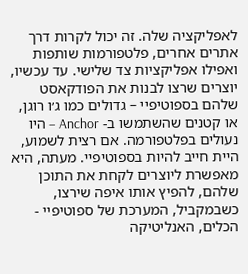לאפליקציה שלה. זה יכול לקרות דרך אתרים אחרים, פלטפורמות שותפות ואפילו אפליקציות צד שלישי. עד עכשיו, יוצרים שרצו לבנות את הפודקאסט שלהם בספוטיפיי – גדולים כמו ג׳ו רוגן, או קטנים שהשתמשו ב- Anchor – היו נעולים בפלטפורמה. אם רצית לשמוע, היית חייב להיות בספוטיפיי. מעתה, היא מאפשרת ליוצרים לקחת את התוכן שלהם, להפיץ אותו איפה שירצו, כשבמקביל, המערכת של ספוטיפיי - הכלים, האנליטיקה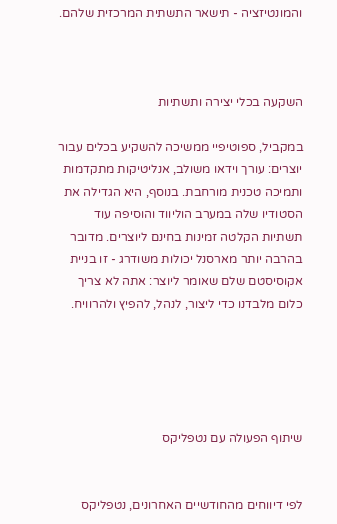והמונטיזציה - תישאר התשתית המרכזית שלהם.



השקעה בכלי יצירה ותשתיות

במקביל, ספוטיפיי ממשיכה להשקיע בכלים עבור יוצרים: עורך וידאו משולב, אנליטיקות מתקדמות ותמיכה טכנית מורחבת. בנוסף, היא הגדילה את הסטודיו שלה במערב הוליווד והוסיפה עוד תשתיות הקלטה זמינות בחינם ליוצרים. מדובר בהרבה יותר מארסנל יכולות משודרג - זו בניית אקוסיסטם שלם שאומר ליוצר: אתה לא צריך כלום מלבדנו כדי ליצור, לנהל, להפיץ ולהרוויח.





שיתוף הפעולה עם נטפליקס


לפי דיווחים מהחודשיים האחרונים, נטפליקס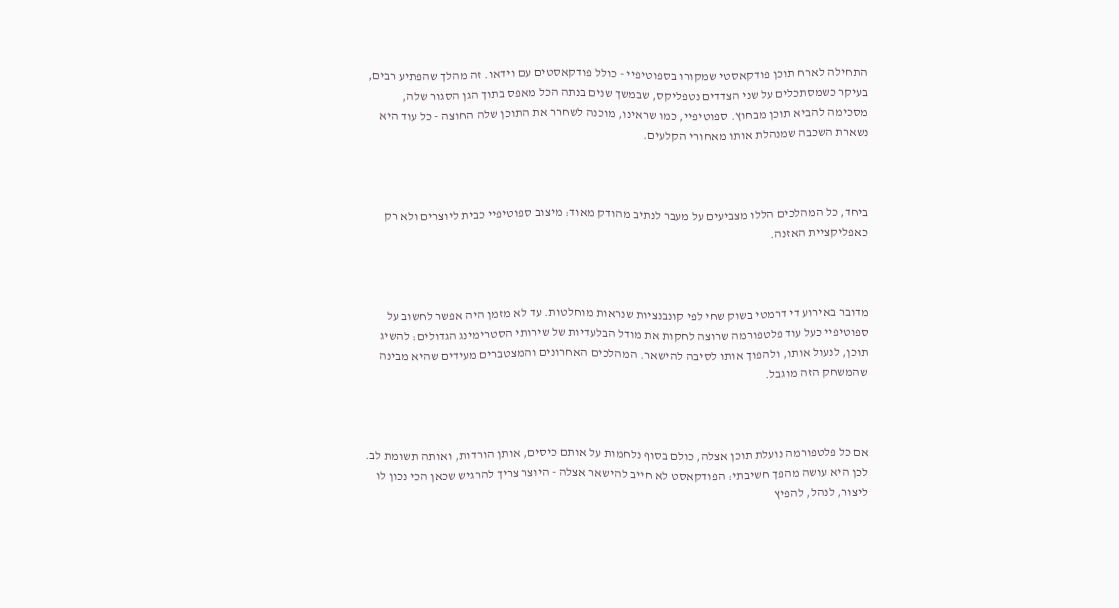התחילה לארח תוכן פודקאסטי שמקורו בספוטיפיי - כולל פודקאסטים עם וידאו. זה מהלך שהפתיע רבים, בעיקר כשמסתכלים על שני הצדדים נטפליקס, שבמשך שנים בנתה הכל מאפס בתוך הגן הסגור שלה, מסכימה להביא תוכן מבחוץ. ספוטיפיי, כמו שראינו, מוכנה לשחרר את התוכן שלה החוצה - כל עוד היא נשארת השכבה שמנהלת אותו מאחורי הקלעים.



ביחד, כל המהלכים הללו מצביעים על מעבר לנתיב מהודק מאוד: מיצוב ספוטיפיי כבית ליוצרים ולא רק כאפליקציית האזנה.



מדובר באירוע די דרמטי בשוק שחי לפי קונבנציות שנראות מוחלטות. עד לא מזמן היה אפשר לחשוב על ספוטיפיי כעל עוד פלטפורמה שרוצה לחקות את מודל הבלעדיות של שירותי הסטרימינג הגדולים: להשיג תוכן, לנעול אותו, ולהפוך אותו לסיבה להישאר. המהלכים האחרונים והמצטברים מעידים שהיא מבינה שהמשחק הזה מוגבל.



אם כל פלטפורמה נועלת תוכן אצלה, כולם בסוף נלחמות על אותם כיסים, אותן הורדות, ואותה תשומת לב. לכן היא עושה מהפך חשיבתי: הפודקאסט לא חייב להישאר אצלה - היוצר צריך להרגיש שכאן הכי נכון לו ליצור, לנהל, להפיץ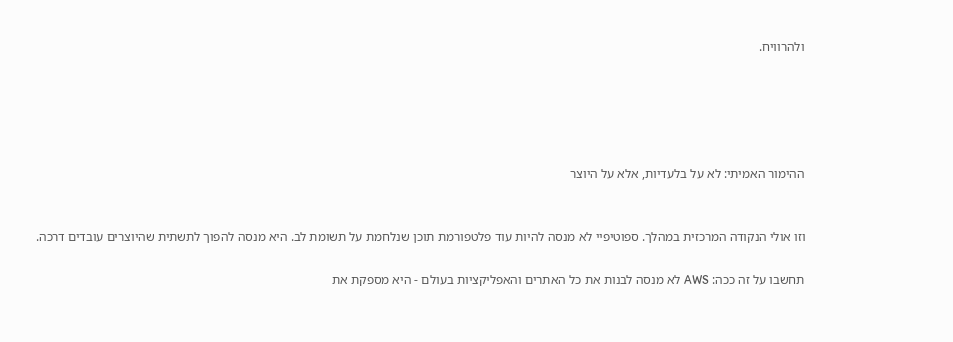ולהרוויח.





ההימור האמיתי: לא על בלעדיות, אלא על היוצר


וזו אולי הנקודה המרכזית במהלך. ספוטיפיי לא מנסה להיות עוד פלטפורמת תוכן שנלחמת על תשומת לב. היא מנסה להפוך לתשתית שהיוצרים עובדים דרכה.

תחשבו על זה ככה: AWS לא מנסה לבנות את כל האתרים והאפליקציות בעולם - היא מספקת את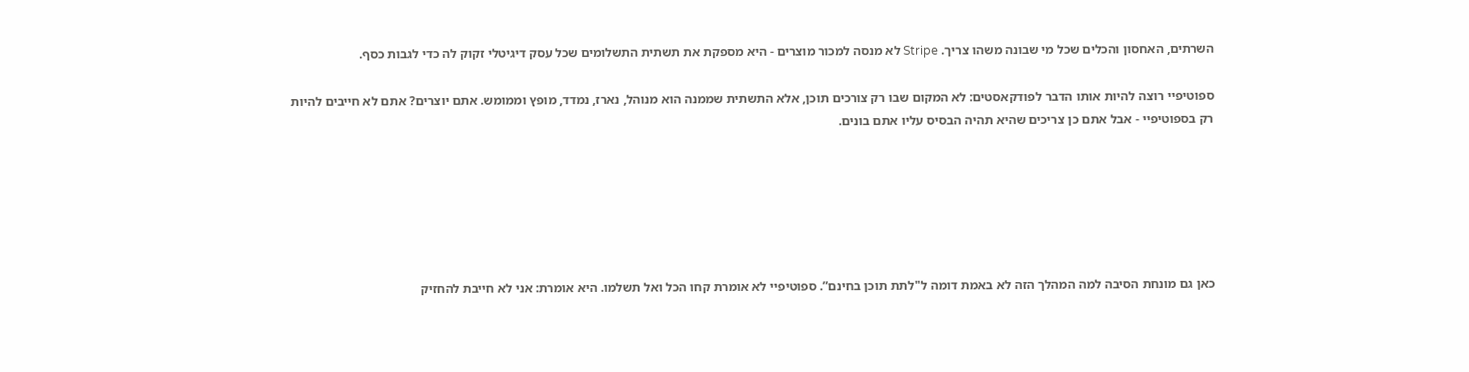השרתים, האחסון והכלים שכל מי שבונה משהו צריך. Stripe לא מנסה למכור מוצרים - היא מספקת את תשתית התשלומים שכל עסק דיגיטלי זקוק לה כדי לגבות כסף.

ספוטיפיי רוצה להיות אותו הדבר לפודקאסטים: לא המקום שבו רק צורכים תוכן, אלא התשתית שממנה הוא מנוהל, נארז, נמדד, מופץ וממומש. אתם יוצרים? אתם לא חייבים להיות רק בספוטיפיי - אבל אתם כן צריכים שהיא תהיה הבסיס עליו אתם בונים.






כאן גם מונחת הסיבה למה המהלך הזה לא באמת דומה ל"לתת תוכן בחינם”. ספוטיפיי לא אומרת קחו הכל ואל תשלמו. היא אומרת: אני לא חייבת להחזיק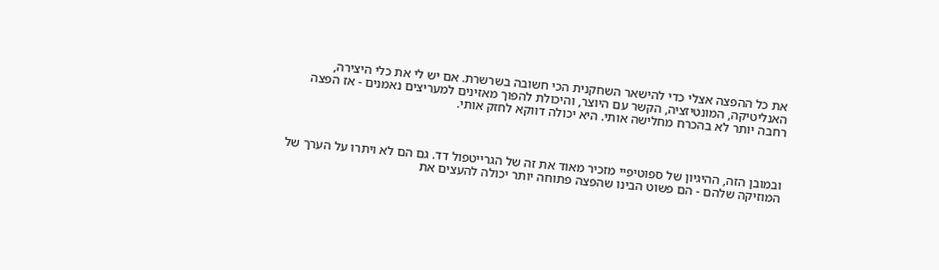את כל ההפצה אצלי כדי להישאר השחקנית הכי חשובה בשרשרת. אם יש לי את כלי היצירה, האנליטיקה, המונטיזציה, הקשר עם היוצר, והיכולת להפוך מאזינים למעריצים נאמנים - אז הפצה רחבה יותר לא בהכרח מחלישה אותי. היא יכולה דווקא לחזק אותי.



ובמובן הזה, ההיגיון של ספוטיפיי מזכיר מאוד את זה של הגרייטפול דד. גם הם לא ויתרו על הערך של המוזיקה שלהם - הם פשוט הבינו שהפצה פתוחה יותר יכולה להעצים את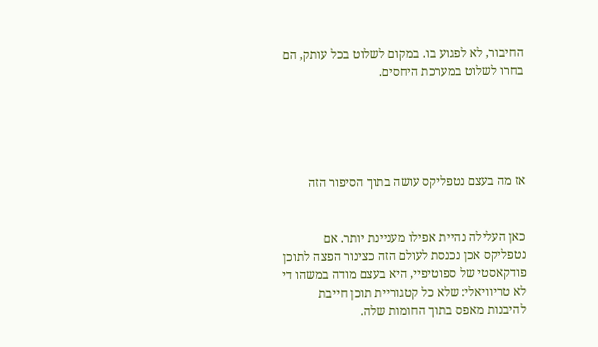החיבור, לא לפגוע בו. במקום לשלוט בכל עותק, הם בחרו לשלוט במערכת היחסים.





אז מה בעצם נטפליקס עושה בתוך הסיפור הזה


כאן העלילה נהיית אפילו מעניינת יותר. אם נטפליקס אכן נכנסת לעולם הזה כצינור הפצה לתוכן פודקאסטי של ספוטיפיי, היא בעצם מודה במשהו די לא טריוויאלי: שלא כל קטגוריית תוכן חייבת להיבנות מאפס בתוך החומות שלה.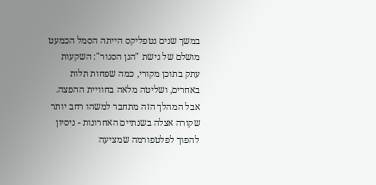במשך שנים נטפליקס הייתה הסמל הכמעט מושלם של גישת "הגן הסגור": השקעות עתק בתוכן מקורי, כמה שפחות תלות באחרים, ושליטה מלאה בחוויית ההפצה. אבל המהלך הזה מתחבר למשהו רחב יותר שקורה אצלה בשנתיים האחרונות - ניסיון להפוך לפלטפורמה שמציעה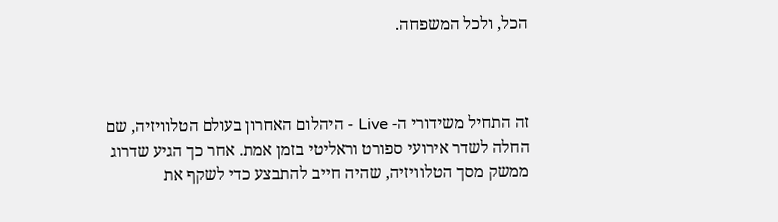הכל, ולכל המשפחה.



זה התחיל משידורי ה- Live - היהלום האחרון בעולם הטלוויזיה, שם החלה לשדר אירועי ספורט וראליטי בזמן אמת. אחר כך הגיע שדרוג ממשק מסך הטלוויזיה, שהיה חייב להתבצע כדי לשקף את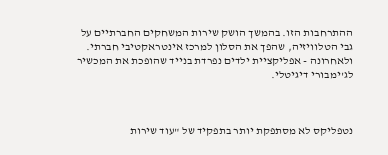ההתרחבות הזו. בהמשך הושק שירות המשחקים החברתיים על גבי הטלוויזיה, שהפך את הסלון למרכז אינטראקטיבי חברתי. ולאחרונה - אפליקציית ילדים נפרדת בנייד שהופכת את המכשיר לג'ימבורי דיגיטלי.



נטפליקס לא מסתפקת יותר בתפקיד של "עוד שירות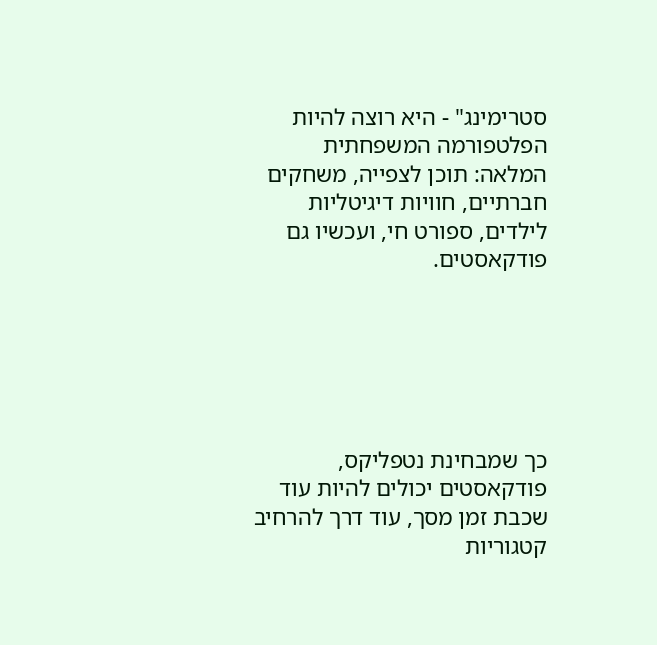סטרימינג" - היא רוצה להיות הפלטפורמה המשפחתית המלאה: תוכן לצפייה, משחקים חברתיים, חוויות דיגיטליות לילדים, ספורט חי, ועכשיו גם פודקאסטים.






כך שמבחינת נטפליקס, פודקאסטים יכולים להיות עוד שכבת זמן מסך, עוד דרך להרחיב קטגוריות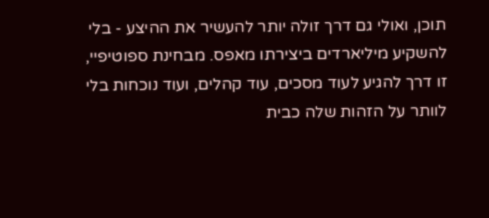תוכן, ואולי גם דרך זולה יותר להעשיר את ההיצע - בלי להשקיע מיליארדים ביצירתו מאפס. מבחינת ספוטיפיי, זו דרך להגיע לעוד מסכים, עוד קהלים, ועוד נוכחות בלי לוותר על הזהות שלה כבית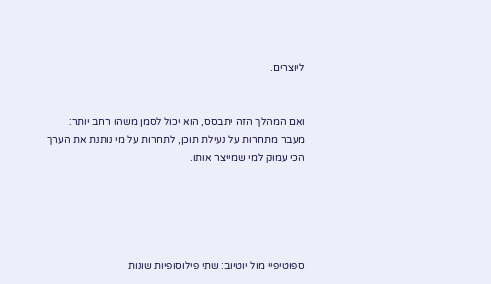ליוצרים.


ואם המהלך הזה יתבסס, הוא יכול לסמן משהו רחב יותר: מעבר מתחרות על נעילת תוכן, לתחרות על מי נותנת את הערך הכי עמוק למי שמייצר אותו.





ספוטיפיי מול יוטיוב: שתי פילוסופיות שונות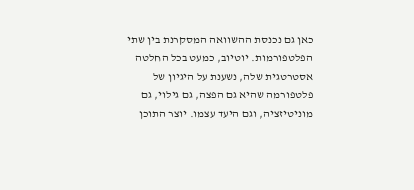כאן גם נכנסת ההשוואה המסקרנת בין שתי הפלטפורמות. יוטיוב, כמעט בכל החלטה אסטרטגית שלה, נשענת על היגיון של פלטפורמה שהיא גם הפצה, גם גילוי, גם מוניטיזציה, וגם היעד עצמו. יוצר התוכן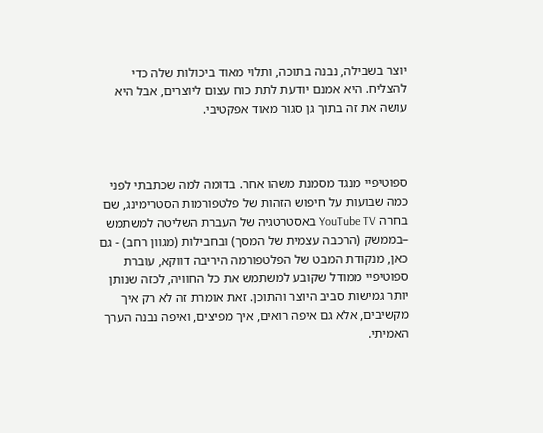יוצר בשבילה, נבנה בתוכה, ותלוי מאוד ביכולות שלה כדי להצליח. היא אמנם יודעת לתת כוח עצום ליוצרים, אבל היא עושה את זה בתוך גן סגור מאוד אפקטיבי.



ספוטיפיי מנגד מסמנת משהו אחר. בדומה למה שכתבתי לפני כמה שבועות על חיפוש הזהות של פלטפורמות הסטרימינג, שם בחרה YouTube TV באסטרטגיה של העברת השליטה למשתמש –בממשק (הרכבה עצמית של המסך) ובחבילות (מגוון רחב) - גם כאן, מנקודת המבט של הפלטפורמה היריבה דווקא, עוברת ספוטיפיי ממודל שקובע למשתמש את כל החוויה, לכזה שנותן יותר גמישות סביב היוצר והתוכן. זאת אומרת זה לא רק איך מקשיבים, אלא גם איפה רואים, איך מפיצים, ואיפה נבנה הערך האמיתי.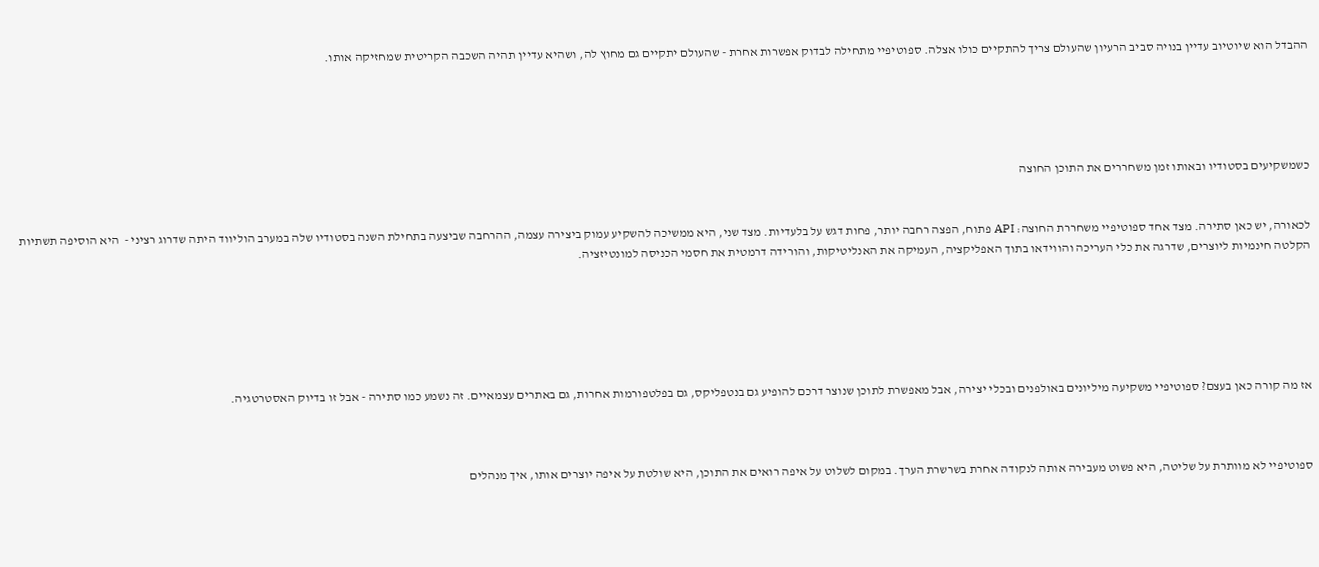ההבדל הוא שיוטיוב עדיין בנויה סביב הרעיון שהעולם צריך להתקיים כולו אצלה. ספוטיפיי מתחילה לבדוק אפשרות אחרת - שהעולם יתקיים גם מחוץ לה, ושהיא עדיין תהיה השכבה הקריטית שמחזיקה אותו.





כשמשקיעים בסטודיו ובאותו זמן משחררים את התוכן החוצה


לכאורה, יש כאן סתירה. מצד אחד ספוטיפיי משחררת החוצה: API פתוח, הפצה רחבה יותר, פחות דגש על בלעדיות. מצד שני, היא ממשיכה להשקיע עמוק ביצירה עצמה, ההרחבה שביצעה בתחילת השנה בסטודיו שלה במערב הוליווד היתה שדרוג רציני -  היא הוסיפה תשתיות הקלטה חינמיות ליוצרים, שדרגה את כלי העריכה והווידאו בתוך האפליקציה, העמיקה את האנליטיקות, והורידה דרמטית את חסמי הכניסה למונטיזציה.






אז מה קורה כאן בעצם? ספוטיפיי משקיעה מיליונים באולפנים ובכלי יצירה, אבל מאפשרת לתוכן שנוצר דרכם להופיע גם בנטפליקס, גם בפלטפורמות אחרות, גם באתרים עצמאיים. זה נשמע כמו סתירה - אבל זו בדיוק האסטרטגיה.



ספוטיפיי לא מוותרת על שליטה, היא פשוט מעבירה אותה לנקודה אחרת בשרשרת הערך. במקום לשלוט על איפה רואים את התוכן, היא שולטת על איפה יוצרים אותו, איך מנהלים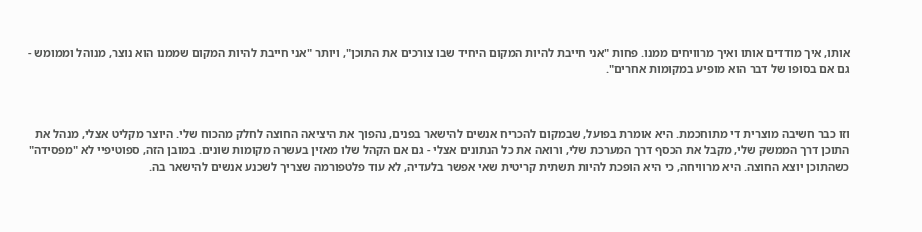אותו, איך מודדים אותו ואיך מרוויחים ממנו. פחות "אני חייבת להיות המקום היחיד שבו צורכים את התוכן", ויותר "אני חייבת להיות המקום שממנו הוא נוצר, מנוהל וממומש - גם אם בסופו של דבר הוא מופיע במקומות אחרים".



וזו כבר חשיבה מוצרית די מתוחכמת. היא אומרת בפועל, שבמקום להכריח אנשים להישאר בפנים, נהפוך את היציאה החוצה לחלק מהכוח שלי. היוצר מקליט אצלי, מנהל את התוכן דרך הממשק שלי, מקבל את הכסף דרך המערכת שלי, ורואה את כל הנתונים אצלי - גם אם הקהל שלו מאזין בעשרה מקומות שונים. במובן הזה, ספוטיפיי לא "מפסידה" כשהתוכן יוצא החוצה. היא מרוויחה, כי היא הופכת להיות תשתית קריטית שאי אפשר בלעדיה, לא עוד פלטפורמה שצריך לשכנע אנשים להישאר בה.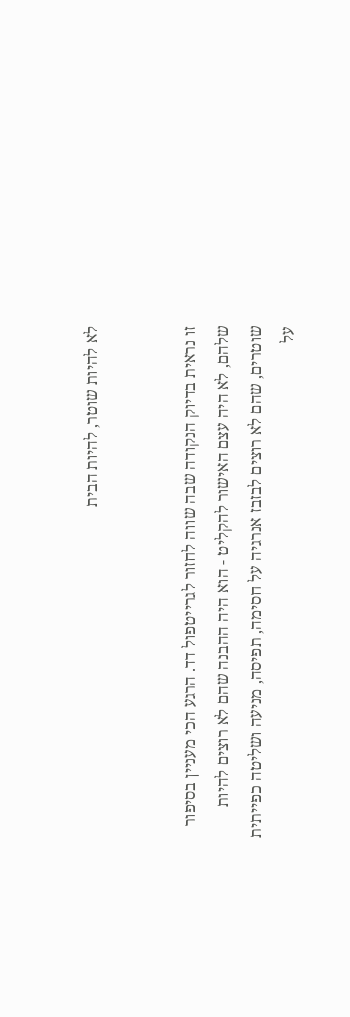לא להיות שוטר, להיות הבית


זו נראית בדיוק הנקודה שבה שווה לחזור לגרייטפול דד. הרגע הכי מעניין בסיפור שלהם, לא היה עצם האישור להקליט - הוא היה ההבנה שהם לא רוצים להיות שוטרים, שהם לא רוצים לבזבז אנרגיה על חסימה, תפיסה, מניעה ושליטה כפייתית על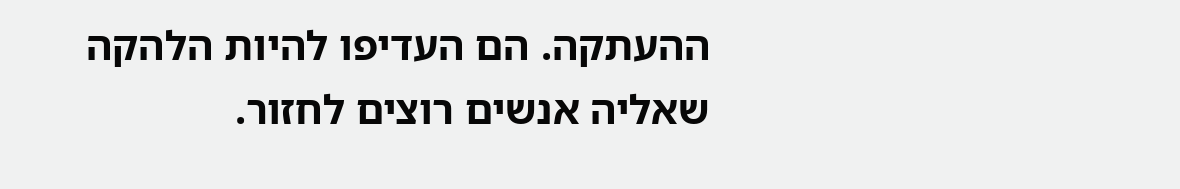ההעתקה. הם העדיפו להיות הלהקה שאליה אנשים רוצים לחזור.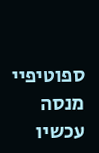ספוטיפיי מנסה עכשיו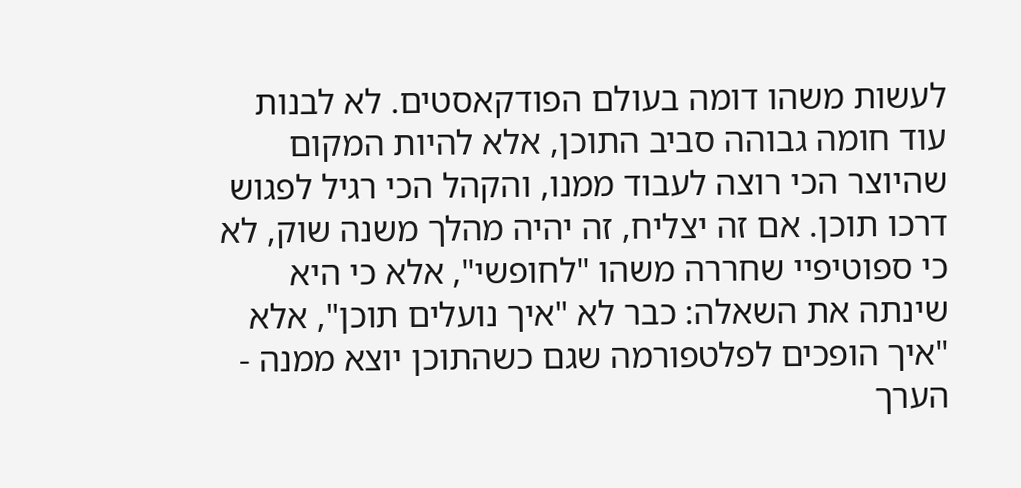לעשות משהו דומה בעולם הפודקאסטים. לא לבנות עוד חומה גבוהה סביב התוכן, אלא להיות המקום שהיוצר הכי רוצה לעבוד ממנו, והקהל הכי רגיל לפגוש דרכו תוכן. אם זה יצליח, זה יהיה מהלך משנה שוק, לא כי ספוטיפיי שחררה משהו "לחופשי", אלא כי היא שינתה את השאלה: כבר לא "איך נועלים תוכן", אלא "איך הופכים לפלטפורמה שגם כשהתוכן יוצא ממנה - הערך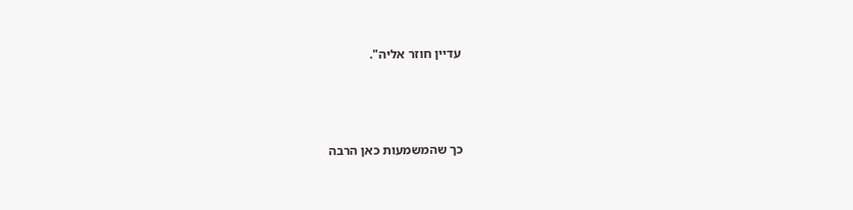עדיין חוזר אליה".



כך שהמשמעות כאן הרבה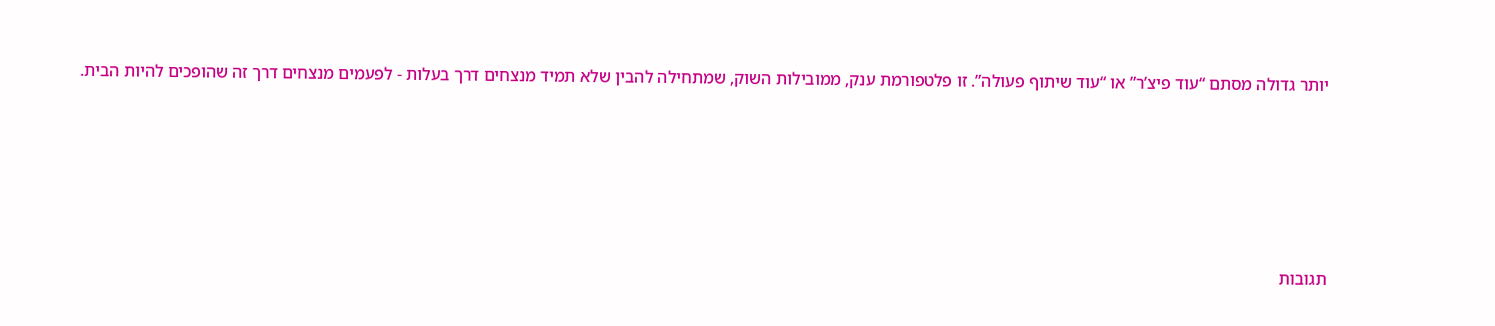יותר גדולה מסתם “עוד פיצ’ר” או “עוד שיתוף פעולה”. זו פלטפורמת ענק, ממובילות השוק, שמתחילה להבין שלא תמיד מנצחים דרך בעלות - לפעמים מנצחים דרך זה שהופכים להיות הבית.





תגובות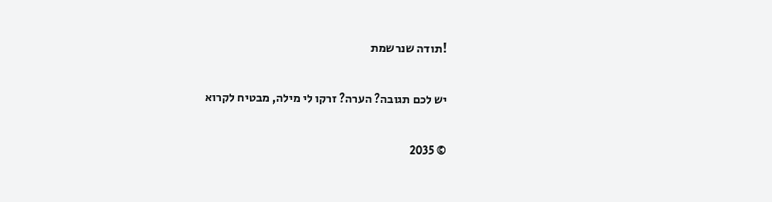!תודה שנרשמת

יש לכם תגובה? הערה? זרקו לי מילה, מבטיח לקרוא

© 2035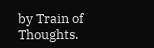by Train of Thoughts.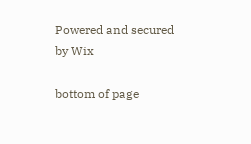Powered and secured by Wix

bottom of page